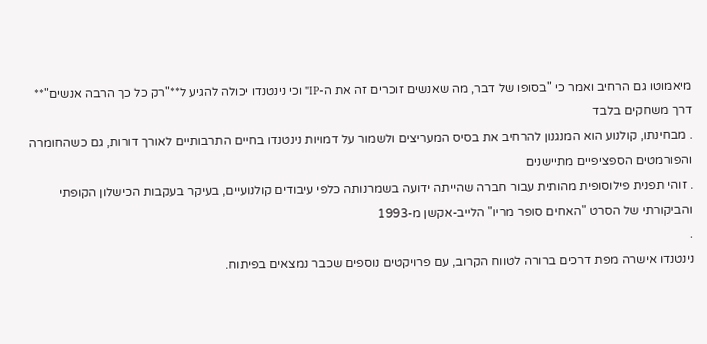מיאמוטו גם הרחיב ואמר כי "בסופו של דבר, מה שאנשים זוכרים זה את ה-IP" וכי נינטנדו יכולה להגיע ל**"רק כל כך הרבה אנשים"** דרך משחקים בלבד
. מבחינתו, קולנוע הוא המנגנון להרחיב את בסיס המעריצים ולשמור על דמויות נינטנדו בחיים התרבותיים לאורך דורות, גם כשהחומרה והפורמטים הספציפיים מתיישנים
. זוהי תפנית פילוסופית מהותית עבור חברה שהייתה ידועה בשמרנותה כלפי עיבודים קולנועיים, בעיקר בעקבות הכישלון הקופתי והביקורתי של הסרט "האחים סופר מריו" הלייב-אקשן מ-1993
.
נינטנדו אישרה מפת דרכים ברורה לטווח הקרוב, עם פרויקטים נוספים שכבר נמצאים בפיתוח.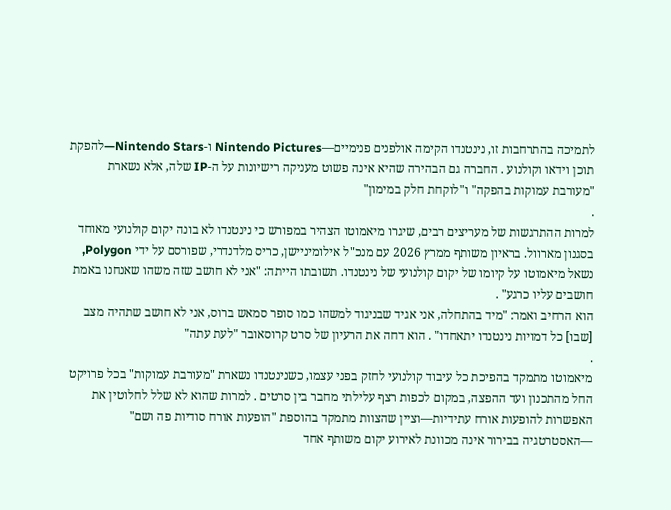לתמיכה בהתרחבות זו, נינטנדו הקימה אולפנים פנימיים—Nintendo Pictures ו-Nintendo Stars—להפקת תוכן וידאו וקולנוע . החברה גם הבהירה שהיא אינה פשוט מעניקה רישיונות על ה-IP שלה, אלא נשארת "מעורבת עמוקות בהפקה" ו"לוקחת חלק במימון"
.
למרות ההתרגשות של מעריצים רבים, שיגרו מיאמוטו הצהיר במפורש כי נינטנדו לא בונה יקום קולנועי מאוחד בסגנון מארוול. בראיון משותף ממרץ 2026 עם מנכ"ל אילומיניישן, כריס מלדנדרי, שפורסם על ידי Polygon, נשאל מיאמוטו על קיומו של יקום קולנועי של נינטנדו. תשובתו הייתה: "אני לא חושב שזה משהו שאנחנו באמת חושבים עליו כרגע" .
הוא הרחיב ואמר: "מיד בהתחלה, אני אגיד שבניגוד למשהו כמו סופר סמאש ברוס, אני לא חושב שתהיה מצב [שבו] כל דמויות נינטנדו יתאחדו" . הוא דחה את הרעיון של סרט קרוסאובר "לעת עתה"
.
מיאמוטו מתמקד בהפיכת כל עיבוד קולנועי לחזק בפני עצמו, כשנינטנדו נשארת "מעורבת עמוקות" בכל פרויקט החל מהתכנון ועד ההפצה, במקום לכפות רצף עלילתי מחבר בין סרטים . למרות שהוא לא שלל לחלוטין את האפשרות להופעות אורח עתידיות—וציין שהצוות מתמקד בהוספת "הופעות אורח סודיות פה ושם"
—האסטרטגיה בבירור אינה מכוונת לאירוע יקום משותף אחד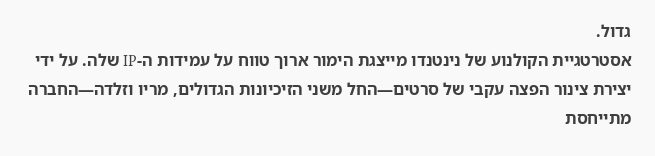גדול.
אסטרטגיית הקולנוע של נינטנדו מייצגת הימור ארוך טווח על עמידות ה-IP שלה. על ידי יצירת צינור הפצה עקבי של סרטים—החל משני הזיכיונות הגדולים, מריו וזלדה—החברה מתייחסת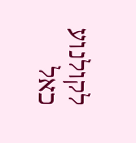לקולנוע כאל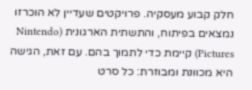חלק קבוע מעסקיה. פרויקטים שעדיין לא הוכרזו נמצאים בפיתוח, והתשתית הארגונית (Nintendo Pictures) קיימת כדי לתמוך בהם. עם זאת, הגישה היא מכוונת ומבוזרת: כל סרט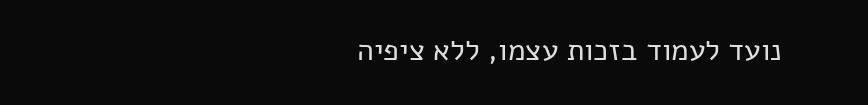נועד לעמוד בזכות עצמו, ללא ציפיה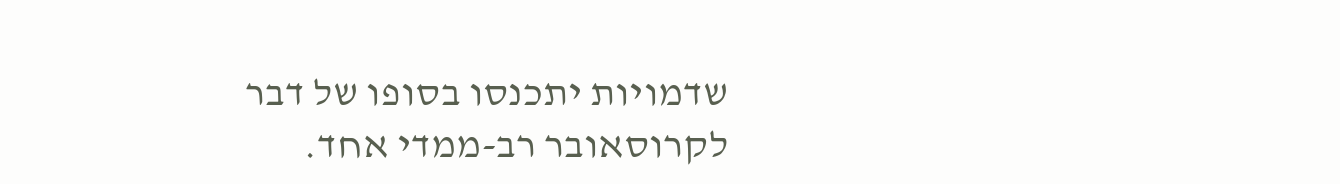שדמויות יתכנסו בסופו של דבר לקרוסאובר רב-ממדי אחד.